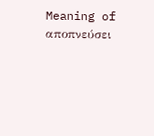Meaning of αποπνεύσει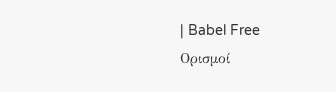| Babel Free
Ορισμοί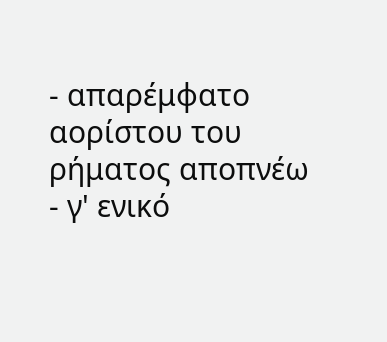- απαρέμφατο αορίστου του ρήματος αποπνέω
- γ' ενικό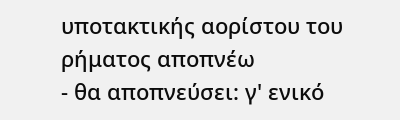υποτακτικής αορίστου του ρήματος αποπνέω
- θα αποπνεύσει: γ' ενικό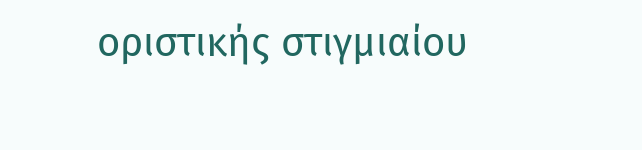οριστικής στιγμιαίου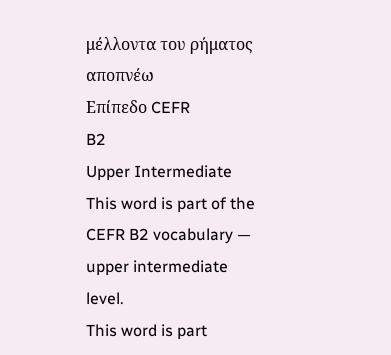μέλλοντα του ρήματος αποπνέω
Επίπεδο CEFR
B2
Upper Intermediate
This word is part of the CEFR B2 vocabulary — upper intermediate level.
This word is part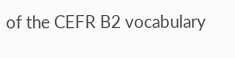of the CEFR B2 vocabulary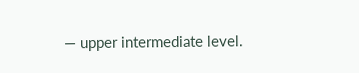— upper intermediate level.